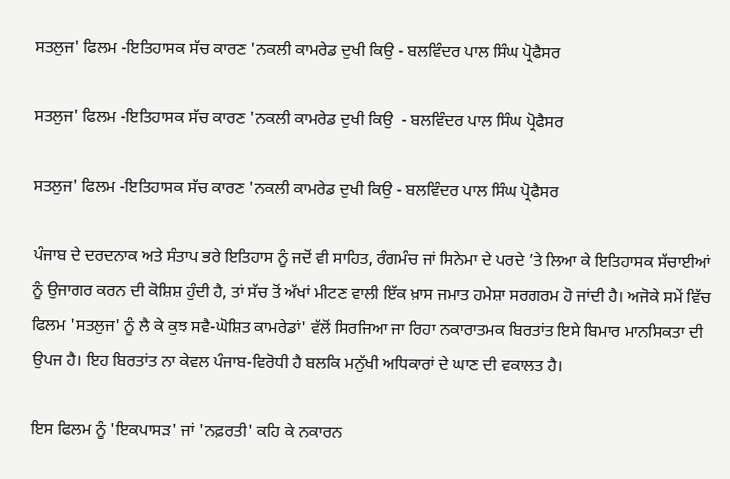ਸਤਲੁਜ' ਫਿਲਮ -ਇਤਿਹਾਸਕ ਸੱਚ ਕਾਰਣ 'ਨਕਲੀ ਕਾਮਰੇਡ ਦੁਖੀ ਕਿਉ - ਬਲਵਿੰਦਰ ਪਾਲ ਸਿੰਘ ਪ੍ਰੋਫੈਸਰ

ਸਤਲੁਜ' ਫਿਲਮ -ਇਤਿਹਾਸਕ ਸੱਚ ਕਾਰਣ 'ਨਕਲੀ ਕਾਮਰੇਡ ਦੁਖੀ ਕਿਉ  - ਬਲਵਿੰਦਰ ਪਾਲ ਸਿੰਘ ਪ੍ਰੋਫੈਸਰ

ਸਤਲੁਜ' ਫਿਲਮ -ਇਤਿਹਾਸਕ ਸੱਚ ਕਾਰਣ 'ਨਕਲੀ ਕਾਮਰੇਡ ਦੁਖੀ ਕਿਉ - ਬਲਵਿੰਦਰ ਪਾਲ ਸਿੰਘ ਪ੍ਰੋਫੈਸਰ

ਪੰਜਾਬ ਦੇ ਦਰਦਨਾਕ ਅਤੇ ਸੰਤਾਪ ਭਰੇ ਇਤਿਹਾਸ ਨੂੰ ਜਦੋਂ ਵੀ ਸਾਹਿਤ, ਰੰਗਮੰਚ ਜਾਂ ਸਿਨੇਮਾ ਦੇ ਪਰਦੇ ’ਤੇ ਲਿਆ ਕੇ ਇਤਿਹਾਸਕ ਸੱਚਾਈਆਂ ਨੂੰ ਉਜਾਗਰ ਕਰਨ ਦੀ ਕੋਸ਼ਿਸ਼ ਹੁੰਦੀ ਹੈ, ਤਾਂ ਸੱਚ ਤੋਂ ਅੱਖਾਂ ਮੀਟਣ ਵਾਲੀ ਇੱਕ ਖ਼ਾਸ ਜਮਾਤ ਹਮੇਸ਼ਾ ਸਰਗਰਮ ਹੋ ਜਾਂਦੀ ਹੈ। ਅਜੋਕੇ ਸਮੇਂ ਵਿੱਚ ਫਿਲਮ 'ਸਤਲੁਜ' ਨੂੰ ਲੈ ਕੇ ਕੁਝ ਸਵੈ-ਘੋਸ਼ਿਤ ਕਾਮਰੇਡਾਂ' ਵੱਲੋਂ ਸਿਰਜਿਆ ਜਾ ਰਿਹਾ ਨਕਾਰਾਤਮਕ ਬਿਰਤਾਂਤ ਇਸੇ ਬਿਮਾਰ ਮਾਨਸਿਕਤਾ ਦੀ ਉਪਜ ਹੈ। ਇਹ ਬਿਰਤਾਂਤ ਨਾ ਕੇਵਲ ਪੰਜਾਬ-ਵਿਰੋਧੀ ਹੈ ਬਲਕਿ ਮਨੁੱਖੀ ਅਧਿਕਾਰਾਂ ਦੇ ਘਾਣ ਦੀ ਵਕਾਲਤ ਹੈ।

ਇਸ ਫਿਲਮ ਨੂੰ 'ਇਕਪਾਸੜ' ਜਾਂ 'ਨਫ਼ਰਤੀ' ਕਹਿ ਕੇ ਨਕਾਰਨ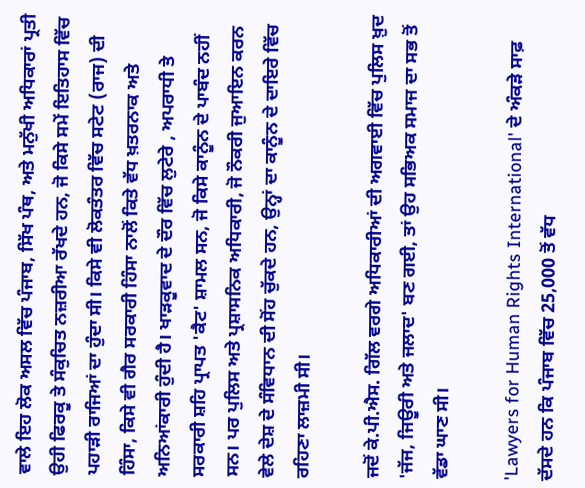ਵਾਲੇ ਇਹ ਲੋਕ ਅਸਲ ਵਿੱਚ ਪੰਜਾਬ, ਸਿੱਖ ਪੰਥ, ਅਤੇ ਮਨੁੱਖੀ ਅਧਿਕਾਰਾਂ ਪ੍ਰਤੀ ਉਹੀ ਫਿਰਕੂ ਤੇ ਸੰਕੁਚਿਤ ਨਜ਼ਰੀਆ ਰੱਖਦੇ ਹਨ, ਜੋ ਕਿਸੇ ਸਮੇਂ ਇਤਿਹਾਸ ਵਿੱਚ ਪਹਾੜੀ ਰਾਜਿਆਂ ਦਾ ਹੁੰਦਾ ਸੀ। ਕਿਸੇ ਵੀ ਲੋਕਤੰਤਰ ਵਿੱਚ ਸਟੇਟ (ਰਾਜ) ਦੀ ਹਿੰਸਾ, ਕਿਸੇ ਵੀ ਗੈਰ ਸਰਕਾਰੀ ਹਿੰਸਾ ਨਾਲੋਂ ਕਿਤੇ ਵੱਧ ਖ਼ਤਰਨਾਕ ਅਤੇ ਅਨਿਆਂਕਾਰੀ ਹੁੰਦੀ ਹੈ। ਖਾੜਕੂਵਾਦ ਦੇ ਦੌਰ ਵਿੱਚ ਲੁਟੇਰੇ , ਅਪਰਾਧੀ ਤੇ ਸਰਕਾਰੀ ਸ਼ਹਿ ਪ੍ਰਾਪਤ 'ਕੈਟ' ਸ਼ਾਮਲ ਸਨ, ਜੋ ਕਿਸੇ ਕਾਨੂੰਨ ਦੇ ਪਾਬੰਦ ਨਹੀਂ ਸਨ। ਪਰ ਪੁਲਿਸ ਅਤੇ ਪ੍ਰਸ਼ਾਸਨਿਕ ਅਧਿਕਾਰੀ, ਜੋ ਨੌਕਰੀ ਜੁਆਇਨ ਕਰਨ ਵੇਲੇ ਦੇਸ਼ ਦੇ ਸੰਵਿਧਾਨ ਦੀ ਸੋਂਹ ਚੁੱਕਦੇ ਹਨ, ਉਨ੍ਹਾਂ ਦਾ ਕਾਨੂੰਨ ਦੇ ਦਾਇਰੇ ਵਿੱਚ ਰਹਿਣਾ ਲਾਜ਼ਮੀ ਸੀ।

ਜਦੋਂ ਕੇ.ਪੀ.ਐਸ. ਗਿੱਲ ਵਰਗੇ ਅਧਿਕਾਰੀਆਂ ਦੀ ਅਗਵਾਈ ਵਿੱਚ ਪੁਲਿਸ ਖ਼ੁਦ 'ਜੱਜ, ਜਿਊਰੀ ਅਤੇ ਜਲਾਦ' ਬਣ ਗਈ, ਤਾਂ ਉਹ ਸਭਿਅਕ ਸਮਾਜ ਦਾ ਸਭ ਤੋਂ ਵੱਡਾ ਘਾਣ ਸੀ।

'Lawyers for Human Rights International' ਦੇ ਅੰਕੜੇ ਸਾਫ਼ ਦੱਸਦੇ ਹਨ ਕਿ ਪੰਜਾਬ ਵਿੱਚ 25,000 ਤੋਂ ਵੱਧ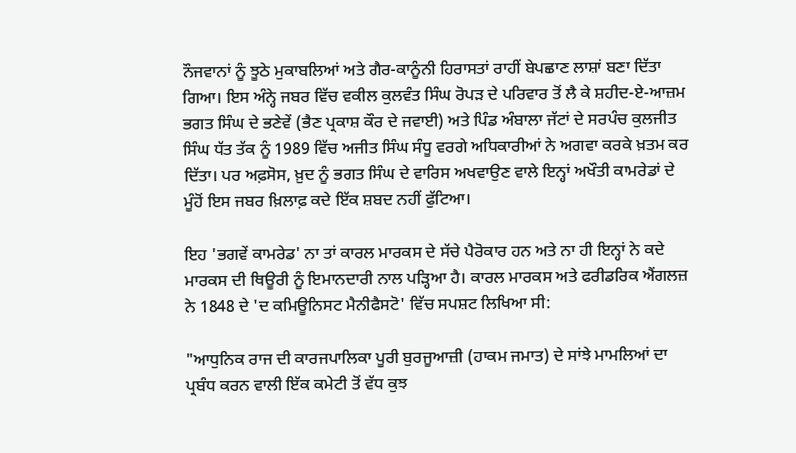ਨੌਜਵਾਨਾਂ ਨੂੰ ਝੂਠੇ ਮੁਕਾਬਲਿਆਂ ਅਤੇ ਗੈਰ-ਕਾਨੂੰਨੀ ਹਿਰਾਸਤਾਂ ਰਾਹੀਂ ਬੇਪਛਾਣ ਲਾਸ਼ਾਂ ਬਣਾ ਦਿੱਤਾ ਗਿਆ। ਇਸ ਅੰਨ੍ਹੇ ਜਬਰ ਵਿੱਚ ਵਕੀਲ ਕੁਲਵੰਤ ਸਿੰਘ ਰੋਪੜ ਦੇ ਪਰਿਵਾਰ ਤੋਂ ਲੈ ਕੇ ਸ਼ਹੀਦ-ਏ-ਆਜ਼ਮ ਭਗਤ ਸਿੰਘ ਦੇ ਭਣੇਵੇਂ (ਭੈਣ ਪ੍ਰਕਾਸ਼ ਕੌਰ ਦੇ ਜਵਾਈ) ਅਤੇ ਪਿੰਡ ਅੰਬਾਲਾ ਜੱਟਾਂ ਦੇ ਸਰਪੰਚ ਕੁਲਜੀਤ ਸਿੰਘ ਧੱਤ ਤੱਕ ਨੂੰ 1989 ਵਿੱਚ ਅਜੀਤ ਸਿੰਘ ਸੰਧੂ ਵਰਗੇ ਅਧਿਕਾਰੀਆਂ ਨੇ ਅਗਵਾ ਕਰਕੇ ਖ਼ਤਮ ਕਰ ਦਿੱਤਾ। ਪਰ ਅਫ਼ਸੋਸ, ਖ਼ੁਦ ਨੂੰ ਭਗਤ ਸਿੰਘ ਦੇ ਵਾਰਿਸ ਅਖਵਾਉਣ ਵਾਲੇ ਇਨ੍ਹਾਂ ਅਖੌਤੀ ਕਾਮਰੇਡਾਂ ਦੇ ਮੂੰਹੋਂ ਇਸ ਜਬਰ ਖ਼ਿਲਾਫ਼ ਕਦੇ ਇੱਕ ਸ਼ਬਦ ਨਹੀਂ ਫੁੱਟਿਆ।

ਇਹ 'ਭਗਵੇਂ ਕਾਮਰੇਡ' ਨਾ ਤਾਂ ਕਾਰਲ ਮਾਰਕਸ ਦੇ ਸੱਚੇ ਪੈਰੋਕਾਰ ਹਨ ਅਤੇ ਨਾ ਹੀ ਇਨ੍ਹਾਂ ਨੇ ਕਦੇ ਮਾਰਕਸ ਦੀ ਥਿਊਰੀ ਨੂੰ ਇਮਾਨਦਾਰੀ ਨਾਲ ਪੜ੍ਹਿਆ ਹੈ। ਕਾਰਲ ਮਾਰਕਸ ਅਤੇ ਫਰੀਡਰਿਕ ਐਂਗਲਜ਼ ਨੇ 1848 ਦੇ 'ਦ ਕਮਿਊਨਿਸਟ ਮੈਨੀਫੈਸਟੋ' ਵਿੱਚ ਸਪਸ਼ਟ ਲਿਖਿਆ ਸੀ:

"ਆਧੁਨਿਕ ਰਾਜ ਦੀ ਕਾਰਜਪਾਲਿਕਾ ਪੂਰੀ ਬੁਰਜੂਆਜ਼ੀ (ਹਾਕਮ ਜਮਾਤ) ਦੇ ਸਾਂਝੇ ਮਾਮਲਿਆਂ ਦਾ ਪ੍ਰਬੰਧ ਕਰਨ ਵਾਲੀ ਇੱਕ ਕਮੇਟੀ ਤੋਂ ਵੱਧ ਕੁਝ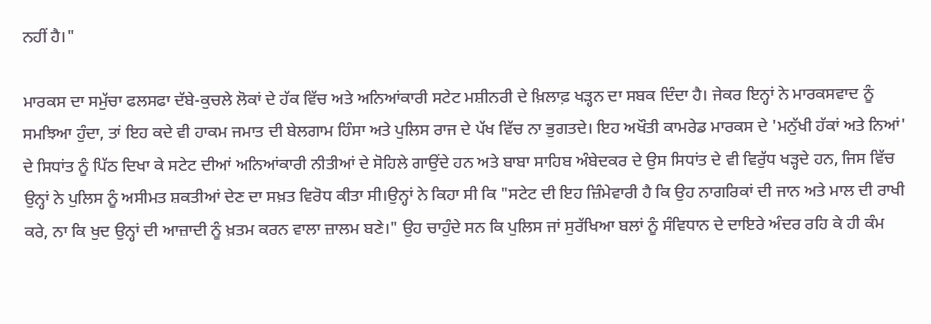ਨਹੀਂ ਹੈ।"

ਮਾਰਕਸ ਦਾ ਸਮੁੱਚਾ ਫਲਸਫਾ ਦੱਬੇ-ਕੁਚਲੇ ਲੋਕਾਂ ਦੇ ਹੱਕ ਵਿੱਚ ਅਤੇ ਅਨਿਆਂਕਾਰੀ ਸਟੇਟ ਮਸ਼ੀਨਰੀ ਦੇ ਖ਼ਿਲਾਫ਼ ਖੜ੍ਹਨ ਦਾ ਸਬਕ ਦਿੰਦਾ ਹੈ। ਜੇਕਰ ਇਨ੍ਹਾਂ ਨੇ ਮਾਰਕਸਵਾਦ ਨੂੰ ਸਮਝਿਆ ਹੁੰਦਾ, ਤਾਂ ਇਹ ਕਦੇ ਵੀ ਹਾਕਮ ਜਮਾਤ ਦੀ ਬੇਲਗਾਮ ਹਿੰਸਾ ਅਤੇ ਪੁਲਿਸ ਰਾਜ ਦੇ ਪੱਖ ਵਿੱਚ ਨਾ ਭੁਗਤਦੇ। ਇਹ ਅਖੌਤੀ ਕਾਮਰੇਡ ਮਾਰਕਸ ਦੇ 'ਮਨੁੱਖੀ ਹੱਕਾਂ ਅਤੇ ਨਿਆਂ' ਦੇ ਸਿਧਾਂਤ ਨੂੰ ਪਿੱਠ ਦਿਖਾ ਕੇ ਸਟੇਟ ਦੀਆਂ ਅਨਿਆਂਕਾਰੀ ਨੀਤੀਆਂ ਦੇ ਸੋਹਿਲੇ ਗਾਉਂਦੇ ਹਨ ਅਤੇ ਬਾਬਾ ਸਾਹਿਬ ਅੰਬੇਦਕਰ ਦੇ ਉਸ ਸਿਧਾਂਤ ਦੇ ਵੀ ਵਿਰੁੱਧ ਖੜ੍ਹਦੇ ਹਨ, ਜਿਸ ਵਿੱਚ ਉਨ੍ਹਾਂ ਨੇ ਪੁਲਿਸ ਨੂੰ ਅਸੀਮਤ ਸ਼ਕਤੀਆਂ ਦੇਣ ਦਾ ਸਖ਼ਤ ਵਿਰੋਧ ਕੀਤਾ ਸੀ।ਉਨ੍ਹਾਂ ਨੇ ਕਿਹਾ ਸੀ ਕਿ "ਸਟੇਟ ਦੀ ਇਹ ਜ਼ਿੰਮੇਵਾਰੀ ਹੈ ਕਿ ਉਹ ਨਾਗਰਿਕਾਂ ਦੀ ਜਾਨ ਅਤੇ ਮਾਲ ਦੀ ਰਾਖੀ ਕਰੇ, ਨਾ ਕਿ ਖੁਦ ਉਨ੍ਹਾਂ ਦੀ ਆਜ਼ਾਦੀ ਨੂੰ ਖ਼ਤਮ ਕਰਨ ਵਾਲਾ ਜ਼ਾਲਮ ਬਣੇ।" ਉਹ ਚਾਹੁੰਦੇ ਸਨ ਕਿ ਪੁਲਿਸ ਜਾਂ ਸੁਰੱਖਿਆ ਬਲਾਂ ਨੂੰ ਸੰਵਿਧਾਨ ਦੇ ਦਾਇਰੇ ਅੰਦਰ ਰਹਿ ਕੇ ਹੀ ਕੰਮ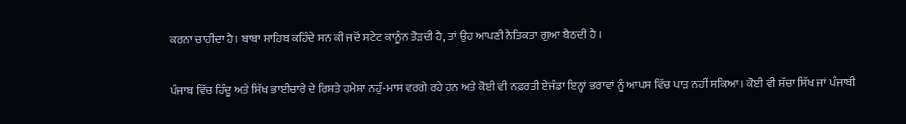ਕਰਨਾ ਚਾਹੀਦਾ ਹੈ। ਬਾਬਾ ਸਾਹਿਬ ਕਹਿੰਦੇ ਸਨ ਕੀ ਜਦੋਂ ਸਟੇਟ ਕਾਨੂੰਨ ਤੋੜਦੀ ਹੈ, ਤਾਂ ਉਹ ਆਪਣੀ ਨੈਤਿਕਤਾ ਗੁਆ ਬੈਠਦੀ ਹੈ ।

ਪੰਜਾਬ ਵਿੱਚ ਹਿੰਦੂ ਅਤੇ ਸਿੱਖ ਭਾਈਚਾਰੇ ਦੇ ਰਿਸ਼ਤੇ ਹਮੇਸ਼ਾ ਨਹੁੰ-ਮਾਸ ਵਰਗੇ ਰਹੇ ਹਨ ਅਤੇ ਕੋਈ ਵੀ ਨਫ਼ਰਤੀ ਏਜੰਡਾ ਇਨ੍ਹਾਂ ਭਰਾਵਾਂ ਨੂੰ ਆਪਸ ਵਿੱਚ ਪਾੜ ਨਹੀਂ ਸਕਿਆ। ਕੋਈ ਵੀ ਸੱਚਾ ਸਿੱਖ ਜਾਂ ਪੰਜਾਬੀ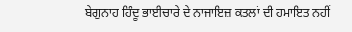ਬੇਗੁਨਾਹ ਹਿੰਦੂ ਭਾਈਚਾਰੇ ਦੇ ਨਾਜਾਇਜ਼ ਕਤਲਾਂ ਦੀ ਹਮਾਇਤ ਨਹੀਂ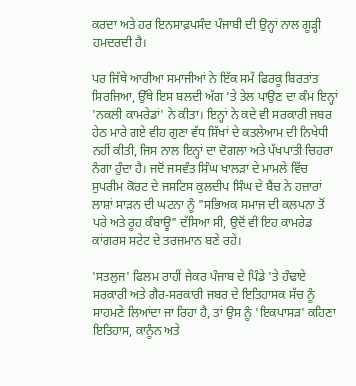ਕਰਦਾ ਅਤੇ ਹਰ ਇਨਸਾਫ਼ਪਸੰਦ ਪੰਜਾਬੀ ਦੀ ਉਨ੍ਹਾਂ ਨਾਲ ਗੂੜ੍ਹੀ ਹਮਦਰਦੀ ਹੈ।

ਪਰ ਜਿੱਥੇ ਆਰੀਆ ਸਮਾਜੀਆਂ ਨੇ ਇੱਕ ਸਮੇਂ ਫਿਰਕੂ ਬਿਰਤਾਂਤ ਸਿਰਜਿਆ, ਉੱਥੇ ਇਸ ਬਲਦੀ ਅੱਗ ’ਤੇ ਤੇਲ ਪਾਉਣ ਦਾ ਕੰਮ ਇਨ੍ਹਾਂ 'ਨਕਲੀ ਕਾਮਰੇਡਾਂ' ਨੇ ਕੀਤਾ। ਇਨ੍ਹਾਂ ਨੇ ਕਦੇ ਵੀ ਸਰਕਾਰੀ ਜਬਰ ਹੇਠ ਮਾਰੇ ਗਏ ਵੀਹ ਗੁਣਾ ਵੱਧ ਸਿੱਖਾਂ ਦੇ ਕਤਲੇਆਮ ਦੀ ਨਿਖੇਧੀ ਨਹੀਂ ਕੀਤੀ, ਜਿਸ ਨਾਲ ਇਨ੍ਹਾਂ ਦਾ ਦੋਗਲਾ ਅਤੇ ਪੱਖਪਾਤੀ ਚਿਹਰਾ ਨੰਗਾ ਹੁੰਦਾ ਹੈ। ਜਦੋਂ ਜਸਵੰਤ ਸਿੰਘ ਖਾਲੜਾ ਦੇ ਮਾਮਲੇ ਵਿੱਚ ਸੁਪਰੀਮ ਕੋਰਟ ਦੇ ਜਸਟਿਸ ਕੁਲਦੀਪ ਸਿੰਘ ਦੇ ਬੈਂਚ ਨੇ ਹਜ਼ਾਰਾਂ ਲਾਸ਼ਾਂ ਸਾੜਨ ਦੀ ਘਟਨਾ ਨੂੰ "ਸਭਿਅਕ ਸਮਾਜ ਦੀ ਕਲਪਨਾ ਤੋਂ ਪਰੇ ਅਤੇ ਰੂਹ ਕੰਬਾਊ" ਦੱਸਿਆ ਸੀ, ਉਦੋਂ ਵੀ ਇਹ ਕਾਮਰੇਡ ਕਾਂਗਰਸ ਸਟੇਟ ਦੇ ਤਰਜਮਾਨ ਬਣੇ ਰਹੇ।

'ਸਤਲੁਜ' ਫਿਲਮ ਰਾਹੀਂ ਜੇਕਰ ਪੰਜਾਬ ਦੇ ਪਿੰਡੇ 'ਤੇ ਹੰਢਾਏ ਸਰਕਾਰੀ ਅਤੇ ਗੈਰ-ਸਰਕਾਰੀ ਜਬਰ ਦੇ ਇਤਿਹਾਸਕ ਸੱਚ ਨੂੰ ਸਾਹਮਣੇ ਲਿਆਂਦਾ ਜਾ ਰਿਹਾ ਹੈ, ਤਾਂ ਉਸ ਨੂੰ 'ਇਕਪਾਸੜ' ਕਹਿਣਾ ਇਤਿਹਾਸ, ਕਾਨੂੰਨ ਅਤੇ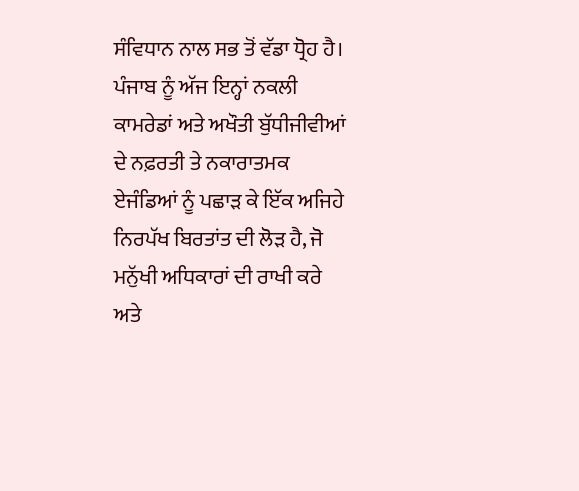ਸੰਵਿਧਾਨ ਨਾਲ ਸਭ ਤੋਂ ਵੱਡਾ ਧ੍ਰੋਹ ਹੈ। ਪੰਜਾਬ ਨੂੰ ਅੱਜ ਇਨ੍ਹਾਂ ਨਕਲੀ ਕਾਮਰੇਡਾਂ ਅਤੇ ਅਖੌਤੀ ਬੁੱਧੀਜੀਵੀਆਂ ਦੇ ਨਫ਼ਰਤੀ ਤੇ ਨਕਾਰਾਤਮਕ ਏਜੰਡਿਆਂ ਨੂੰ ਪਛਾੜ ਕੇ ਇੱਕ ਅਜਿਹੇ ਨਿਰਪੱਖ ਬਿਰਤਾਂਤ ਦੀ ਲੋੜ ਹੈ, ਜੋ ਮਨੁੱਖੀ ਅਧਿਕਾਰਾਂ ਦੀ ਰਾਖੀ ਕਰੇ ਅਤੇ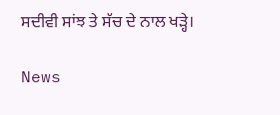ਸਦੀਵੀ ਸਾਂਝ ਤੇ ਸੱਚ ਦੇ ਨਾਲ ਖੜ੍ਹੇ।

News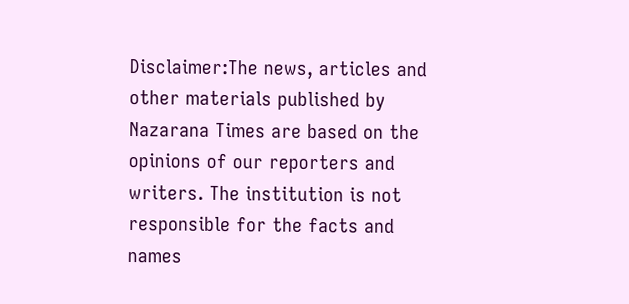Disclaimer:The news, articles and other materials published by Nazarana Times are based on the opinions of our reporters and writers. The institution is not responsible for the facts and names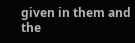given in them and the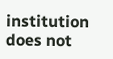institution does not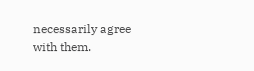necessarily agree with them.